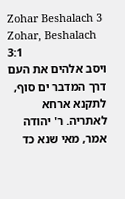Zohar Beshalach 3
Zohar, Beshalach 3:1
ויסב אלהים את העם דרך המדבר ים סוף, לתקנא ארחא לאתריה. ר' יהודה אמר, מאי שנא כד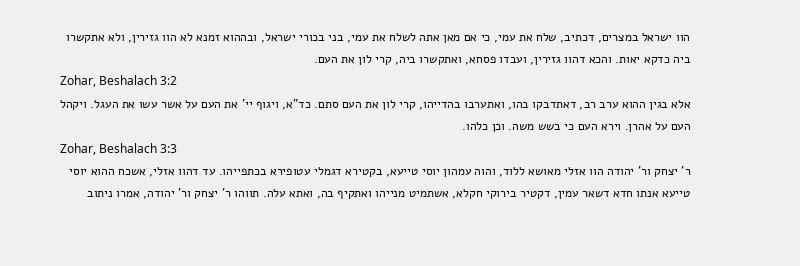הוו ישראל במצרים, דכתיב, שלח את עמי, כי אם מאן אתה לשלח את עמי, בני בכורי ישראל, ובההוא זמנא לא הוו גזירין, ולא אתקשרו ביה כדקא יאות. והכא דהוו גזירין, ועבדו פסחא, ואתקשרו ביה, קרי לון את העם.
Zohar, Beshalach 3:2
אלא בגין ההוא ערב רב, דאתדבקו בהו, ואתערבו בהדייהו, קרי לון את העם סתם. כד"א, ויגוף יי' את העם על אשר עשו את העגל. ויקהל העם על אהרן. וירא העם כי בשש משה. וכן כלהו.
Zohar, Beshalach 3:3
ר' יצחק ור' יהודה הוו אזלי מאושא ללוד, והוה עמהון יוסי טייעא, בקטירא דגמלי עטופירא בכתפייהו. עד דהוו אזלי, אשכח ההוא יוסי טייעא אנתו חדא דשאר עמין, דקטיר בירוקי חקלא, אשתמיט מנייהו ואתקיף בה, ואתא עלה. תווהו ר' יצחק ור' יהודה, אמרו ניתוב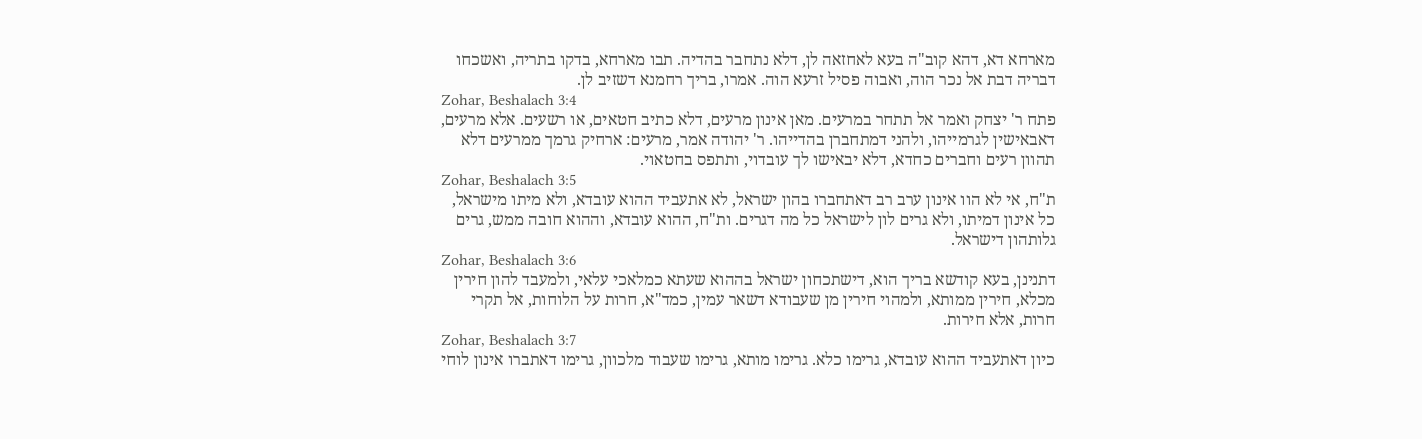מארחא דא, דהא קוב"ה בעא לאחזאה לן, דלא נתחבר בהדיה. תבו מארחא, בדקו בתריה, ואשכחו דבריה דבת אל נכר הוה, ואבוה פסיל זרעא הוה. אמרו, בריך רחמנא דשזיב לן.
Zohar, Beshalach 3:4
פתח ר' יצחק ואמר אל תתחר במרעים. מאן אינון מרעים, דלא כתיב חטאים, או רשעים. אלא מרעים, דאבאישין לגרמייהו, ולהני דמתחברן בהדייהו. ר' יהודה אמר, מרעים: ארחיק גרמך ממרעים דלא תהוון רעים וחברים כחדא, דלא יבאישו לך עובדוי, ותתפס בחטאוי.
Zohar, Beshalach 3:5
ת"ח, אי לא הוו אינון ערב רב דאתחברו בהון ישראל, לא אתעביד ההוא עובדא, ולא מיתו מישראל, כל אינון דמיתו, ולא גרים לון לישראל כל מה דגרים. ות"ח, ההוא עובדא, וההוא חובה ממש, גרים גלותהון דישראל.
Zohar, Beshalach 3:6
דתנינן, בעא קודשא בריך הוא, דישתכחון ישראל בההוא שעתא כמלאכי עלאי, ולמעבד להון חירין מכלא, חירין ממותא, ולמהוי חירין מן שעבודא דשאר עמין, כמד"א, חרות על הלוחות, אל תקרי חרות, אלא חירות.
Zohar, Beshalach 3:7
כיון דאתעביד ההוא עובדא, גרימו כלא. גרימו מותא, גרימו שעבוד מלכוון, גרימו דאתברו אינון לוחי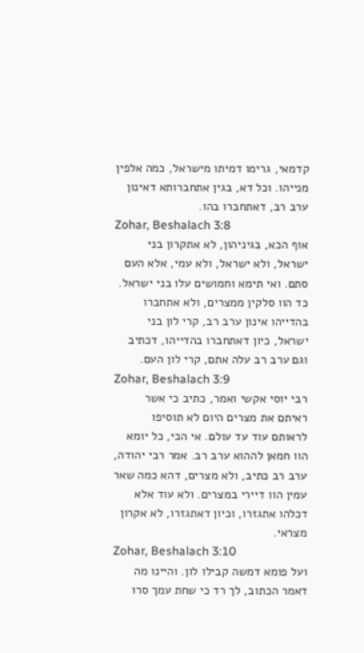קדמאי, גרימו דמיתו מישראל, כמה אלפין מנייהו. וכל דא, בגין אתחברותא דאינון ערב רב, דאתחברו בהו.
Zohar, Beshalach 3:8
אוף הכא, בגיניהון, לא אתקרון בני ישראל, ולא ישראל, ולא עמי, אלא העם סתם. ואי תימא וחמושים עלו בני ישראל. כד הוו סלקין ממצרים, ולא אתחברו בהדייהו אינון ערב רב, קרי לון בני ישראל, כיון דאתחברו בהדייהו, דכתיב וגם ערב רב עלה אתם, קרי לון העם.
Zohar, Beshalach 3:9
רבי יוסי אקשי ואמר, כתיב כי אשר ראיתם את מצרים היום לא תוסיפו לראותם עוד עד עולם. אי הכי, כל יומא הוו חמאן לההוא ערב רב. אמר רבי יהודה, ערב רב כתיב, ולא מצרים, דהא כמה שאר עמין הוו דיירי במצרים. ולא עוד אלא דכלהו אתגזרו, וכיון דאתגזרו, לא אקרון מצראי.
Zohar, Beshalach 3:10
ועל פומא דמשה קבילו לון. והיינו מה דאמר הכתוב, לך רד כי שחת עמך סרו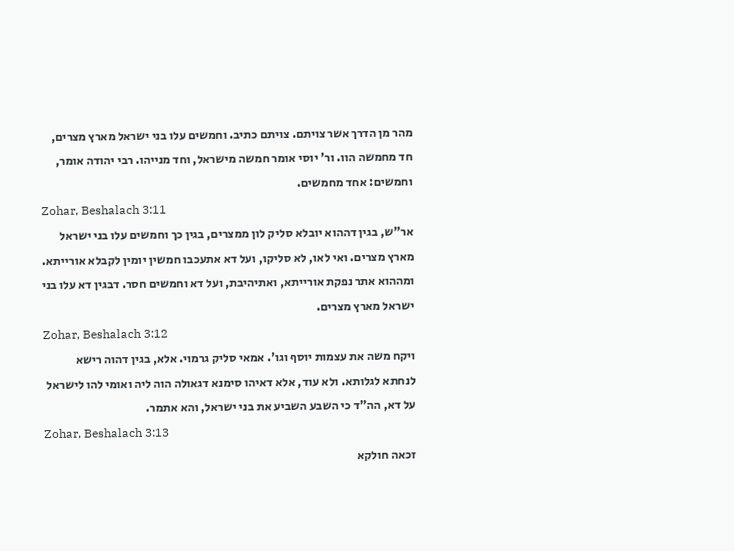מהר מן הדרך אשר צויתם. צויתם כתיב. וחמשים עלו בני ישראל מארץ מצרים, חד מחמשה הוו. ור' יוסי אומר חמשה מישראל, וחד מנייהו. רבי יהודה אומר, וחמשים: אחד מחמשים.
Zohar, Beshalach 3:11
אר"ש, בגין דההוא יובלא סליק לון ממצרים, בגין כך וחמשים עלו בני ישראל מארץ מצרים. ואי לאו, לא סליקו, ועל דא אתעכבו חמשין יומין לקבלא אורייתא. ומההוא אתר נפקת אורייתא, ואתיהיבת, ועל דא וחמשים חסר. דבגין דא עלו בני ישראל מארץ מצרים.
Zohar, Beshalach 3:12
ויקח משה את עצמות יוסף וגו'. אמאי סליק גרמוי. אלא, בגין דהוה רישא לנחתא לגלותא. ולא עוד, אלא דאיהו סימנא דגאולה הוה ליה ואומי להו לישראל על דא, הה"ד כי השבע השביע את בני ישראל, והא אתמר.
Zohar, Beshalach 3:13
זכאה חולקא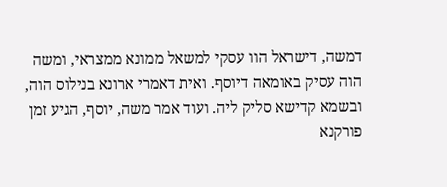דמשה, דישראל הוו עסקי למשאל ממונא ממצראי, ומשה הוה עסיק באומאה דיוסף. ואית דאמרי ארונא בנילוס הוה, ובשמא קדישא סליק ליה. ועוד אמר משה, יוסף, הגיע זמן פורקנא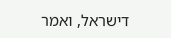דישראל, ואמר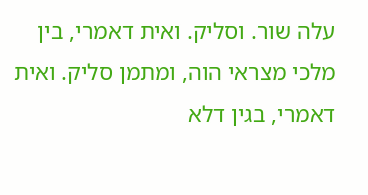עלה שור. וסליק. ואית דאמרי, בין מלכי מצראי הוה, ומתמן סליק. ואית דאמרי, בגין דלא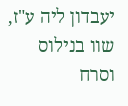יעבדון ליה ע"ז, שוו בנילוס וסרח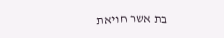בת אשר חויאת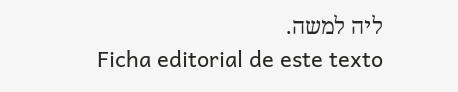ליה למשה.
Ficha editorial de este texto